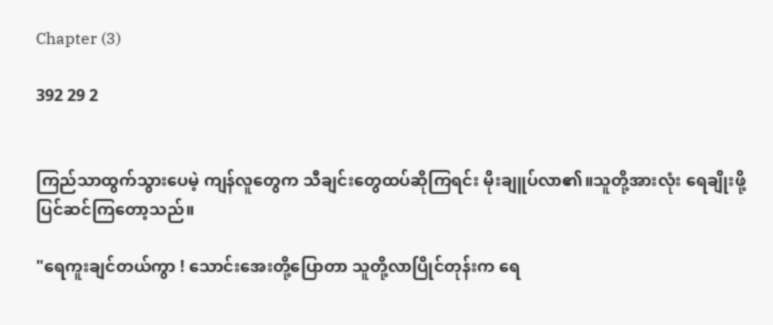Chapter (3)

392 29 2


ကြည်သာထွက်သွားပေမဲ့ ကျန်လူတွေက သီချင်းတွေထပ်ဆိုကြရင်း မိုးချူပ်လာ၏။သူတို့အားလုံး ရေချိုးဖို့ပြင်ဆင်ကြတော့သည်။

"ရေကူးချင်တယ်ကွာ ! သောင်းအေးတို့ပြောတာ သူတို့လာပြိုင်တုန်းက ရေ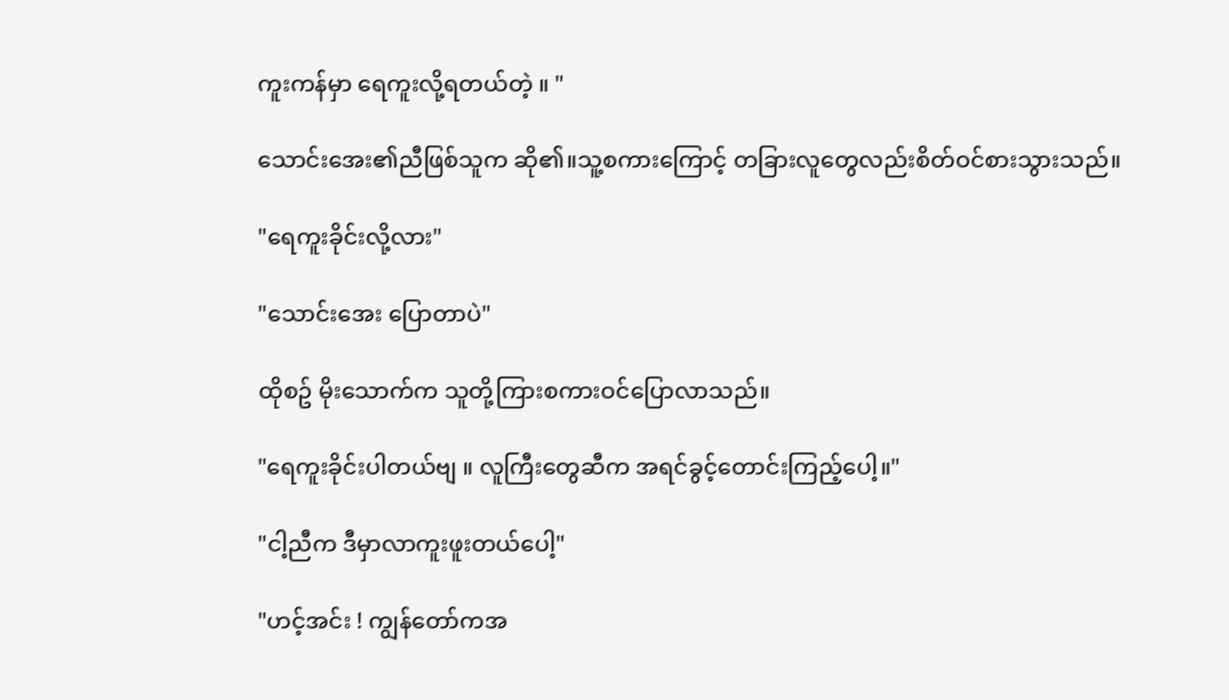ကူးကန်မှာ ရေကူးလို့ရတယ်တဲ့ ။ "

သောင်းအေး၏ညီဖြစ်သူက ဆို၏။သူ့စကားကြောင့် တခြားလူတွေလည်းစိတ်ဝင်စားသွားသည်။

"ရေကူးခိုင်းလို့လား"

"သောင်းအေး ပြောတာပဲ"

ထိုစဥ် မိုးသောက်က သူတို့ကြားစကားဝင်ပြောလာသည်။

"ရေကူးခိုင်းပါတယ်ဗျ ။ လူကြီးတွေဆီက အရင်ခွင့်တောင်းကြည့်ပေါ့။"

"ငါ့ညီက ဒီမှာလာကူးဖူးတယ်ပေါ့"

"ဟင့်အင်း ! ကျွန်တော်ကအ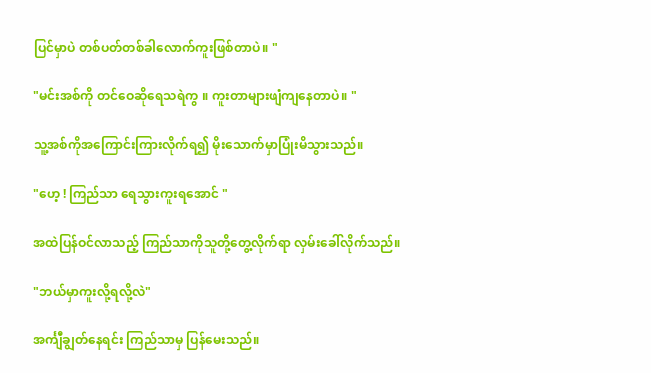ပြင်မှာပဲ တစ်ပတ်တစ်ခါလောက်ကူးဖြစ်တာပဲ။ "

"မင်းအစ်ကို တင်ဝေဆိုရေသရဲကွ ။ ကူးတာများဖျံကျနေတာပဲ။ "

သူ့အစ်ကိုအကြောင်းကြားလိုက်ရ၍ မိုးသောက်မှာပြုံးမိသွားသည်။

"ဟေ့ ! ကြည်သာ ရေသွားကူးရအောင် "

အထဲပြန်ဝင်လာသည့် ကြည်သာကိုသူတို့တွေ့လိုက်ရာ လှမ်းခေါ်လိုက်သည်။

"ဘယ်မှာကူးလို့ရလို့လဲ"

အင်္ကျီချွတ်နေရင်း ကြည်သာမှ ပြန်မေးသည်။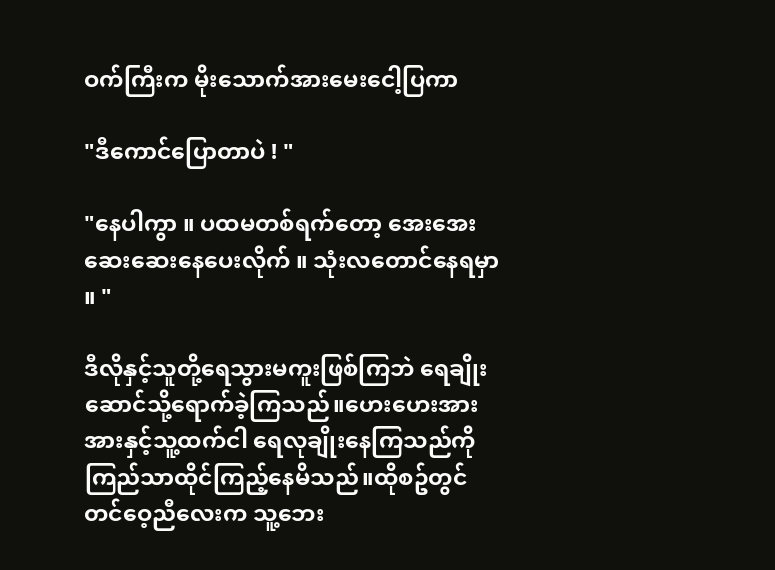ဝက်ကြီးက မိုးသောက်အားမေးငေါ့ပြကာ

"ဒီကောင်ပြောတာပဲ ! "

"နေပါကွာ ။ ပထမတစ်ရက်တော့ အေးအေးဆေးဆေးနေပေးလိုက် ။ သုံးလတောင်နေရမှာ ။ "

ဒီလိုနှင့်သူတို့ရေသွားမကူးဖြစ်ကြဘဲ ရေချိုးဆောင်သို့ရောက်ခဲ့ကြသည်။ဟေးဟေးအားအားနှင့်သူ့ထက်ငါ ရေလုချိုးနေကြသည်ကို ကြည်သာထိုင်ကြည့်နေမိသည်။ထိုစဥ်တွင် တင်ဝေ့ညီလေးက သူ့ဘေး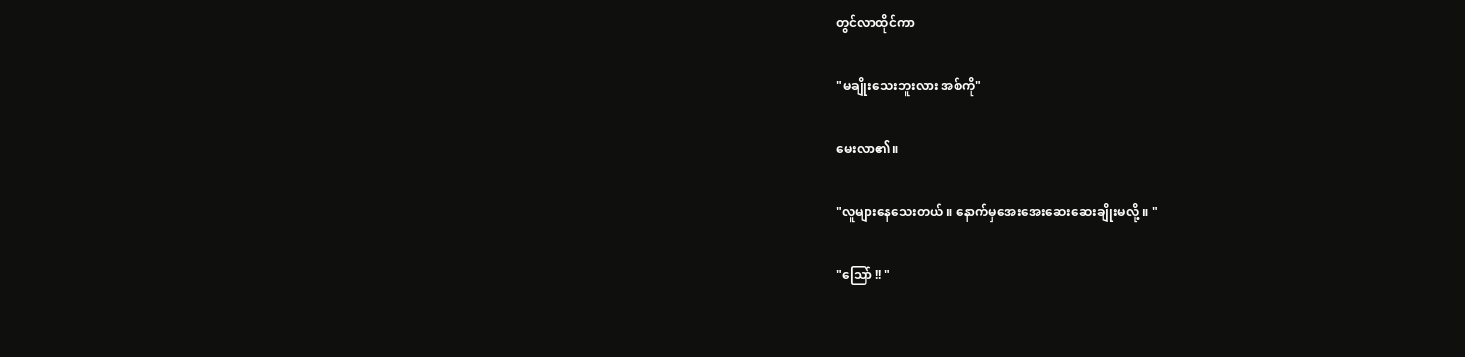တွင်လာထိုင်ကာ

"မချိုးသေးဘူးလား အစ်ကို"

မေးလာ၏။

"လူများနေသေးတယ် ။ နောက်မှအေးအေးဆေးဆေးချိုးမလို့ ။ "

"သြော် !! "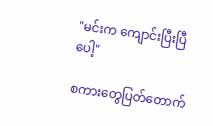"မင်းက ကျောင်းပြီးပြီပေါ့"

စကားတွေပြတ်တောက်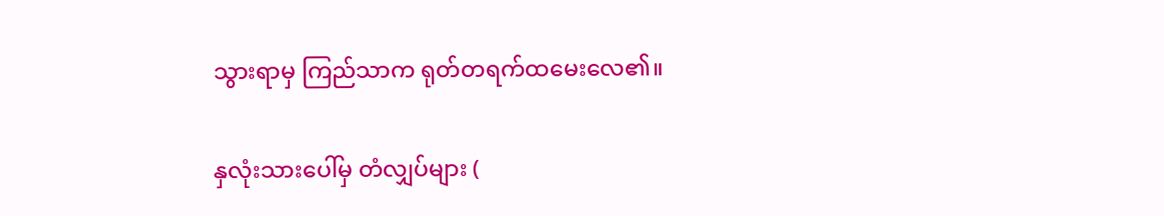သွားရာမှ ကြည်သာက ရုတ်တရက်ထမေးလေ၏။

နှလုံးသားပေါ်မှ တံလျှပ်များ (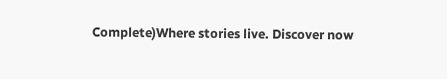Complete)Where stories live. Discover now